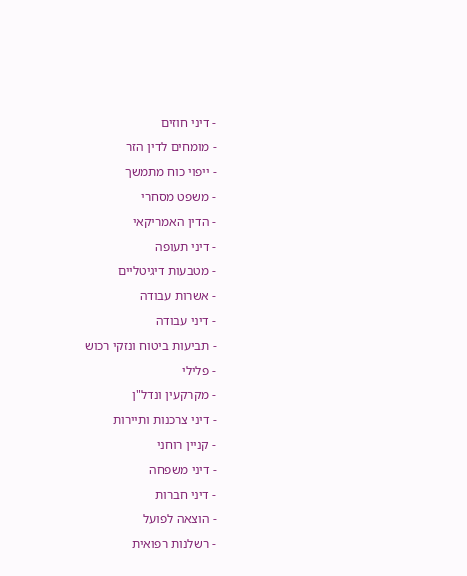- דיני חוזים
- מומחים לדין הזר
- ייפוי כוח מתמשך
- משפט מסחרי
- הדין האמריקאי
- דיני תעופה
- מטבעות דיגיטליים
- אשרות עבודה
- דיני עבודה
- תביעות ביטוח ונזקי רכוש
- פלילי
- מקרקעין ונדל"ן
- דיני צרכנות ותיירות
- קניין רוחני
- דיני משפחה
- דיני חברות
- הוצאה לפועל
- רשלנות רפואית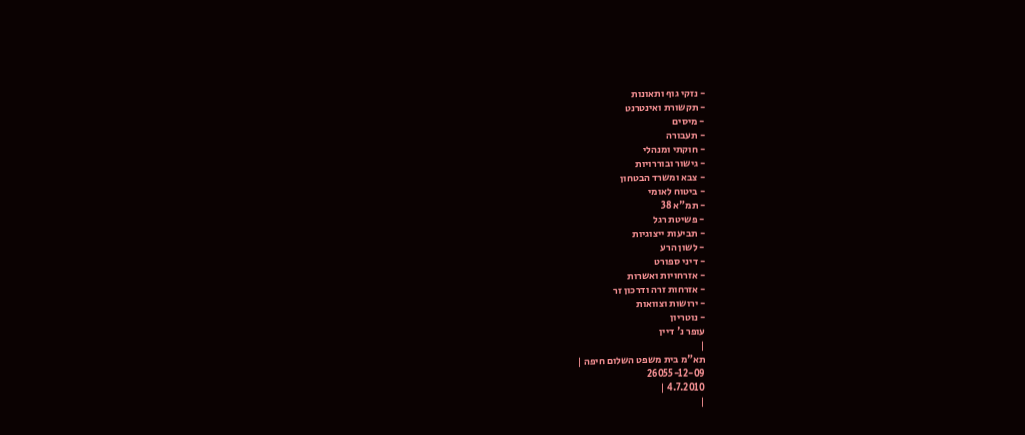- נזקי גוף ותאונות
- תקשורת ואינטרנט
- מיסים
- תעבורה
- חוקתי ומנהלי
- גישור ובוררויות
- צבא ומשרד הבטחון
- ביטוח לאומי
- תמ"א 38
- פשיטת רגל
- תביעות ייצוגיות
- לשון הרע
- דיני ספורט
- אזרחויות ואשרות
- אזרחות זרה ודרכון זר
- ירושות וצוואות
- נוטריון
עופר נ' דיין
|
תא"מ בית משפט השלום חיפה |
26055-12-09
4.7.2010 |
|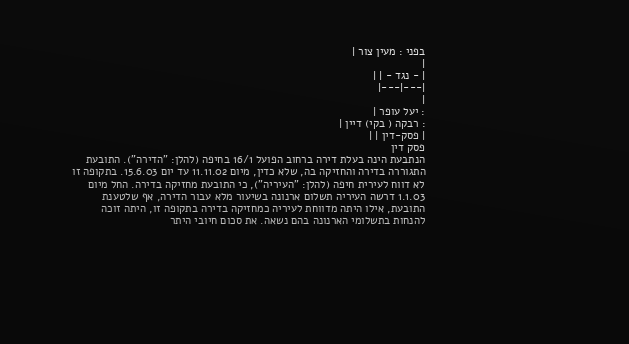בפני : מעין צור |
|
| - נגד - | |
|---|---|
|
: יעל עופר |
: רבקה ( בקי) דיין |
| פסק-דין | |
פסק דין
הנתבעת הינה בעלת דירה ברחוב הפועל 16/1 בחיפה (להלן: "הדירה"). התובעת התגוררה בדירה והחזיקה בה, שלא כדין, מיום 11.11.02 עד יום 15.6.03. בתקופה זו לא דווח לעירית חיפה (להלן: "העיריה"), כי התובעת מחזיקה בדירה. החל מיום 1.1.03 דרשה העיריה תשלום ארנונה בשיעור מלא עבור הדירה, אף שלטענת התובעת, אילו היתה מדווחת לעיריה כמחזיקה בדירה בתקופה זו, היתה זוכה להנחות בתשלומי הארנונה בהם נשאה. את סכום חיובי היתר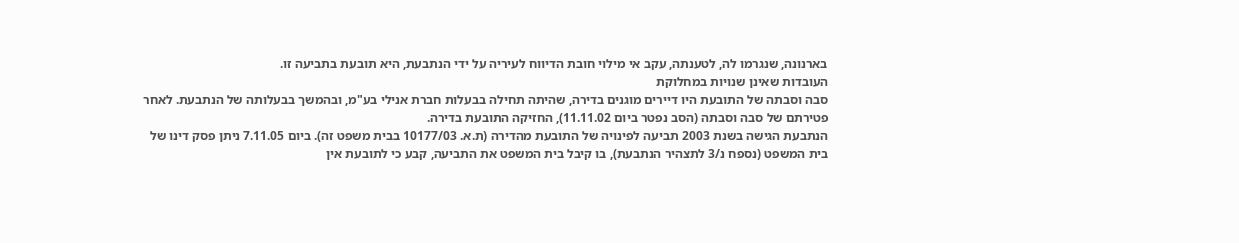בארנונה, שנגרמו לה, לטענתה, עקב אי מילוי חובת הדיווח לעיריה על ידי הנתבעת, היא תובעת בתביעה זו.
העובדות שאינן שנויות במחלוקת
סבה וסבתה של התובעת היו דיירים מוגנים בדירה, שהיתה תחילה בבעלות חברת אנילי בע"מ, ובהמשך בבעלותה של הנתבעת. לאחר פטירתם של סבה וסבתה (הסב נפטר ביום 11.11.02), החזיקה התובעת בדירה.
הנתבעת הגישה בשנת 2003 תביעה לפינויה של התובעת מהדירה (ת.א. 10177/03 בבית משפט זה). ביום 7.11.05 ניתן פסק דינו של בית המשפט (נספח נ/3 לתצהיר הנתבעת), בו קיבל בית המשפט את התביעה, קבע כי לתובעת אין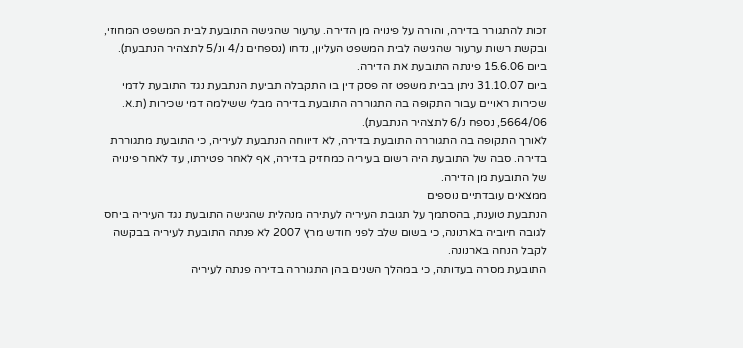זכות להתגורר בדירה, והורה על פינויה מן הדירה. ערעור שהגישה התובעת לבית המשפט המחוזי, ובקשת רשות ערעור שהגישה לבית המשפט העליון, נדחו (נספחים נ/4 ונ/5 לתצהיר הנתבעת).
ביום 15.6.06 פינתה התובעת את הדירה.
ביום 31.10.07 ניתן בבית משפט זה פסק דין בו התקבלה תביעת הנתבעת נגד התובעת לדמי שכירות ראויים עבור התקופה בה התגוררה התובעת בדירה מבלי ששילמה דמי שכירות (ת.א. 5664/06, נספח נ/6 לתצהיר הנתבעת).
לאורך התקופה בה התגוררה התובעת בדירה, לא דיווחה הנתבעת לעיריה, כי התובעת מתגוררת בדירה. סבה של התובעת היה רשום בעיריה כמחזיק בדירה, אף לאחר פטירתו, עד לאחר פינויה של התובעת מן הדירה.
ממצאים עובדתיים נוספים
הנתבעת טוענת, בהסתמך על תגובת העיריה לעתירה מנהלית שהגישה התובעת נגד העיריה ביחס לגובה חיוביה בארנונה, כי בשום שלב לפני חודש מרץ 2007 לא פנתה התובעת לעיריה בבקשה לקבל הנחה בארנונה.
התובעת מסרה בעדותה, כי במהלך השנים בהן התגוררה בדירה פנתה לעיריה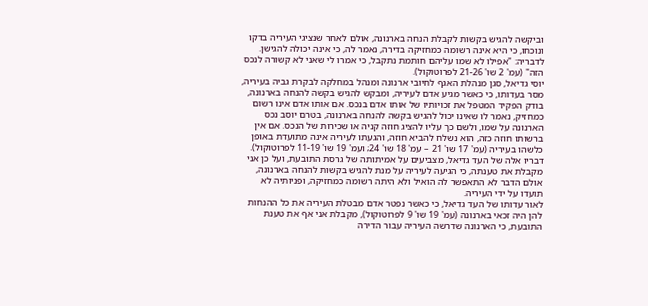וביקשה להגיש בקשות לקבלת הנחה בארנונה, אולם לאחר שנציגי העיריה בדקו ונוכחו, כי היא אינה רשומה כמחזיקה בדירה, נאמר לה, כי אינה יכולה להגישן. לדבריה: "אפילו לא שמו עליהם חותמת נתקבל, כי אמרו לי שאני לא קשורה לנכס הזה" (עמ' 2 שו' 21-26 לפרוטוקול).
יוסי גדיאל, סגן מנהלת האגף לחיובי ארנונה ומנהל במחלקה לבקרת גביה בעיריה, מסר בעדותו, כי כאשר מגיע אדם לעיריה, ומבקש להגיש בקשה להנחה בארנונה, בודק הפקיד המטפל את זכויותיו של אותו אדם בנכס. אם אותו אדם אינו רשום כמחזיק, נאמר לו שאינו יכול להגיש בקשה להנחה בארנונה, בטרם יוסב נכס הארנונה על שמו, ולשם כך עליו להציג חוזה קניה או שכירות של הנכס. אם אין ברשותו חוזה כזה, הוא נשלח להביא חוזה, והגעתו לעיריה אינה מתועדת באופן כלשהו בעיריה (עמ' 17 שו' 21 – עמ' 18 שו' 24; ועמ' 19 שו' 11-19 לפרוטוקול).
דבריו אלה של העד גדיאל, מצביעים על אמיתותה של גרסת התובעת, ועל כן אני מקבלת את טענתה, כי הגיעה לעיריה על מנת להגיש בקשות להנחה בארנונה, אולם הדבר לא התאפשר לה הואיל ולא היתה רשומה כמחזיקה, ופניותיה לא תועדו על ידי העיריה.
לאור עדותו של העד גדיאל, כי כאשר נפטר אדם מבטלת העיריה את כל ההנחות להן היה זכאי בארנונה (עמ' 19 שו' 9 לפרוטוקול), מקבלת אני אף את טענת התובעת, כי הארנונה שדרשה העיריה עבור הדירה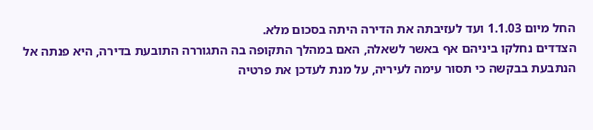החל מיום 1.1.03 ועד לעזיבתה את הדירה היתה בסכום מלא.
הצדדים נחלקו ביניהם אף באשר לשאלה, האם במהלך התקופה בה התגוררה התובעת בדירה, היא פנתה אל הנתבעת בבקשה כי תסור עימה לעיריה, על מנת לעדכן את פרטיה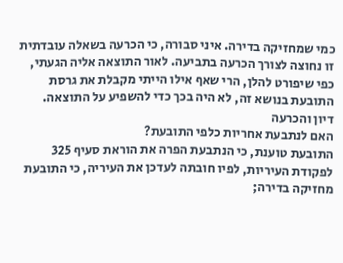כמי שמחזיקה בדירה. איני סבורה, כי הכרעה בשאלה עובדתית זו נחוצה לצורך הכרעה בתביעה. לאור התוצאה אליה הגעתי, כפי שיפורט להלן, הרי שאף אילו הייתי מקבלת את גרסת התובעת בנושא זה, לא היה בכך כדי להשפיע על התוצאה.
דיון והכרעה
האם לנתבעת אחריות כלפי התובעת?
התובעת טוענת, כי הנתבעת הפרה את הוראת סעיף 325 לפקודת העיריות, לפיו חובתה לעדכן את העיריה, כי התובעת מחזיקה בדירה;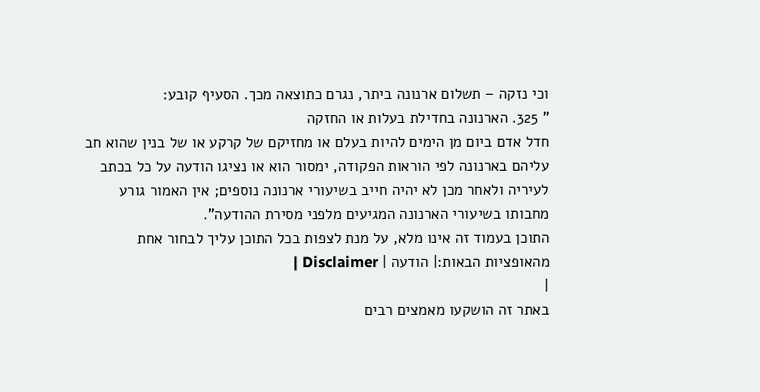וכי נזקה – תשלום ארנונה ביתר, נגרם כתוצאה מכך. הסעיף קובע:
" 325. הארנונה בחדילת בעלות או החזקה
חדל אדם ביום מן הימים להיות בעלם או מחזיקם של קרקע או של בנין שהוא חב עליהם בארנונה לפי הוראות הפקודה, ימסור הוא או נציגו הודעה על כל בכתב לעיריה ולאחר מכן לא יהיה חייב בשיעורי ארנונה נוספים; אין האמור גורע מחבותו בשיעורי הארנונה המגיעים מלפני מסירת ההודעה".
התוכן בעמוד זה אינו מלא, על מנת לצפות בכל התוכן עליך לבחור אחת מהאופציות הבאות:| הודעה | Disclaimer |
|
באתר זה הושקעו מאמצים רבים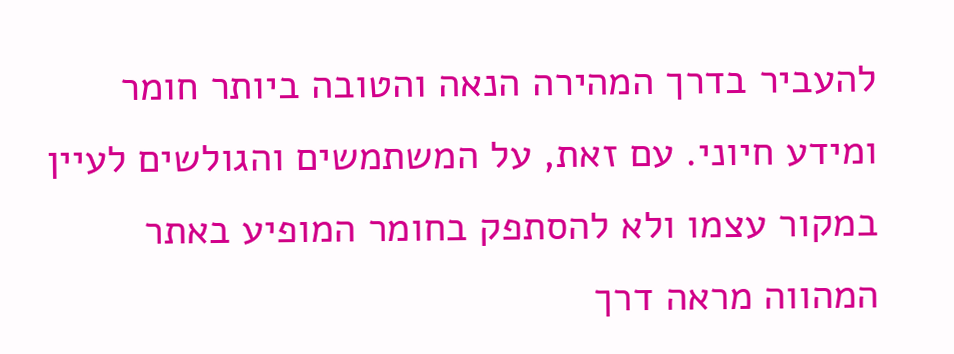להעביר בדרך המהירה הנאה והטובה ביותר חומר ומידע חיוני. עם זאת, על המשתמשים והגולשים לעיין במקור עצמו ולא להסתפק בחומר המופיע באתר המהווה מראה דרך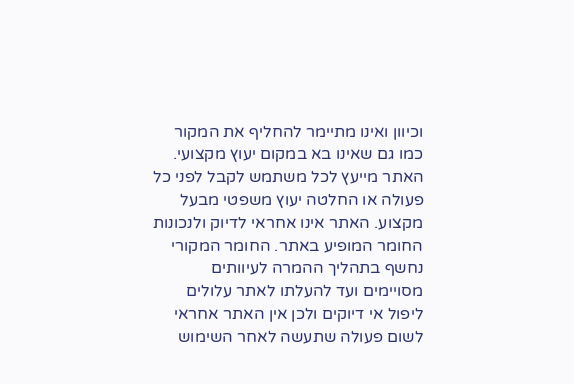וכיוון ואינו מתיימר להחליף את המקור כמו גם שאינו בא במקום יעוץ מקצועי. האתר מייעץ לכל משתמש לקבל לפני כל פעולה או החלטה יעוץ משפטי מבעל מקצוע. האתר אינו אחראי לדיוק ולנכונות החומר המופיע באתר. החומר המקורי נחשף בתהליך ההמרה לעיוותים מסויימים ועד להעלתו לאתר עלולים ליפול אי דיוקים ולכן אין האתר אחראי לשום פעולה שתעשה לאחר השימוש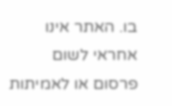בו. האתר אינו אחראי לשום פרסום או לאמיתות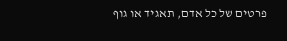פרטים של כל אדם, תאגיד או גוף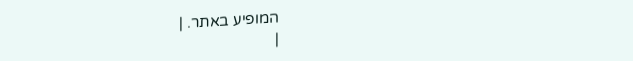המופיע באתר. |
|